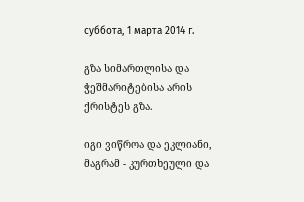суббота, 1 марта 2014 г.

გზა სიმართლისა და ჭეშმარიტებისა არის ქრისტეს გზა.

იგი ვიწროა და ეკლიანი, მაგრამ - კურთხეული და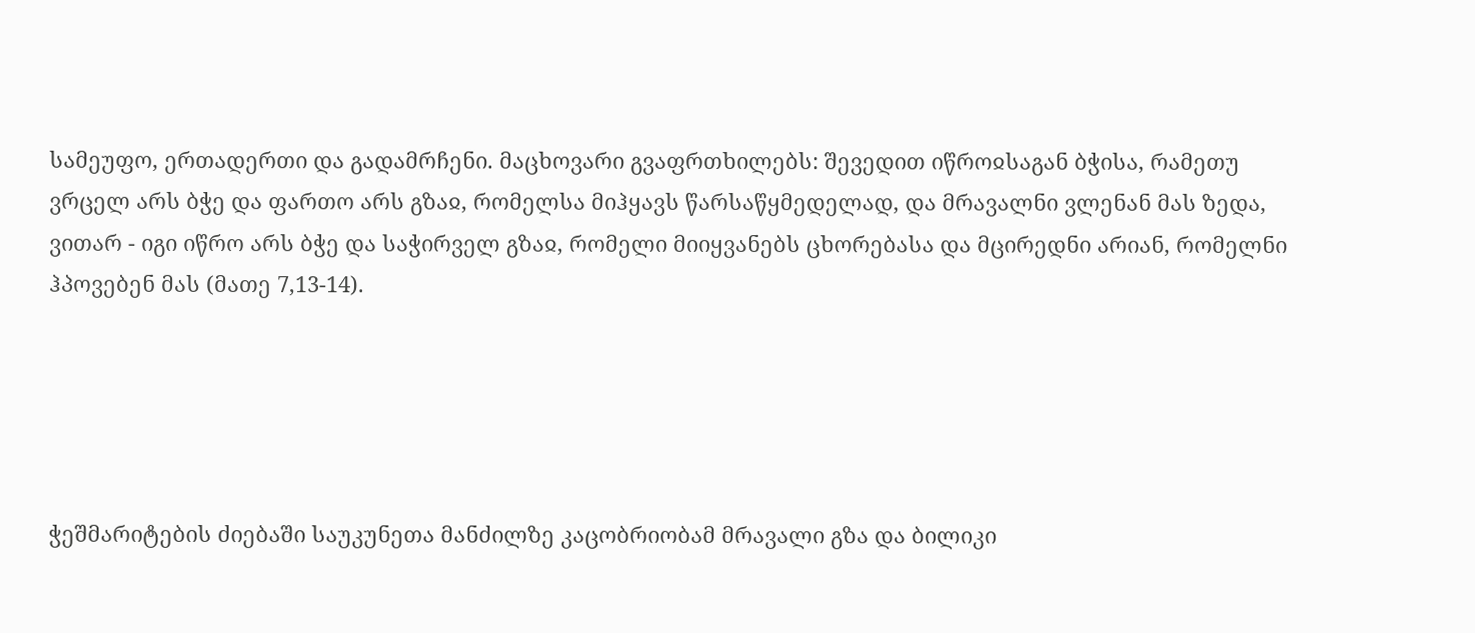სამეუფო, ერთადერთი და გადამრჩენი. მაცხოვარი გვაფრთხილებს: შევედით იწროჲსაგან ბჭისა, რამეთუ ვრცელ არს ბჭე და ფართო არს გზაჲ, რომელსა მიჰყავს წარსაწყმედელად, და მრავალნი ვლენან მას ზედა, ვითარ - იგი იწრო არს ბჭე და საჭირველ გზაჲ, რომელი მიიყვანებს ცხორებასა და მცირედნი არიან, რომელნი ჰპოვებენ მას (მათე 7,13-14).





ჭეშმარიტების ძიებაში საუკუნეთა მანძილზე კაცობრიობამ მრავალი გზა და ბილიკი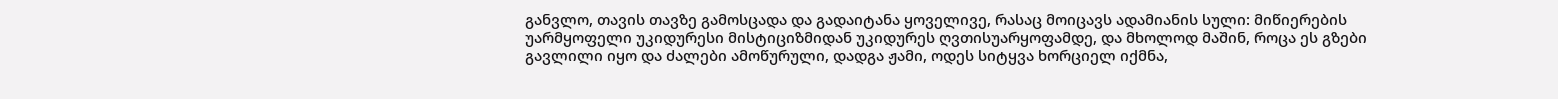განვლო, თავის თავზე გამოსცადა და გადაიტანა ყოველივე, რასაც მოიცავს ადამიანის სული: მიწიერების უარმყოფელი უკიდურესი მისტიციზმიდან უკიდურეს ღვთისუარყოფამდე, და მხოლოდ მაშინ, როცა ეს გზები გავლილი იყო და ძალები ამოწურული, დადგა ჟამი, ოდეს სიტყვა ხორციელ იქმნა,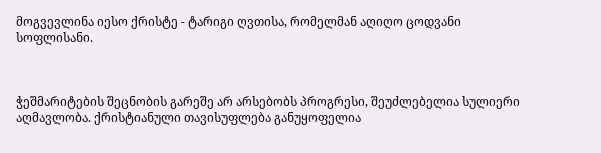მოგვევლინა იესო ქრისტე - ტარიგი ღვთისა, რომელმან აღიღო ცოდვანი სოფლისანი.



ჭეშმარიტების შეცნობის გარეშე არ არსებობს პროგრესი, შეუძლებელია სულიერი აღმავლობა. ქრისტიანული თავისუფლება განუყოფელია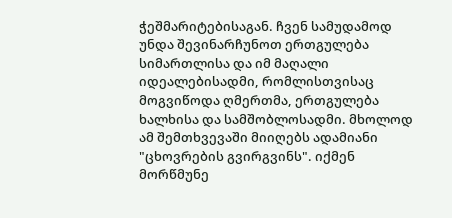ჭეშმარიტებისაგან. ჩვენ სამუდამოდ უნდა შევინარჩუნოთ ერთგულება სიმართლისა და იმ მაღალი იდეალებისადმი, რომლისთვისაც მოგვიწოდა ღმერთმა, ერთგულება ხალხისა და სამშობლოსადმი. მხოლოდ ამ შემთხვევაში მიიღებს ადამიანი "ცხოვრების გვირგვინს". იქმენ მორწმუნე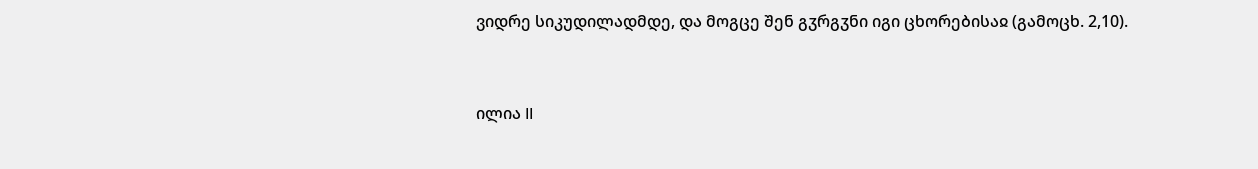ვიდრე სიკუდილადმდე, და მოგცე შენ გჳრგჳნი იგი ცხორებისაჲ (გამოცხ. 2,10).



ილია II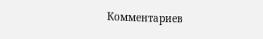Комментариев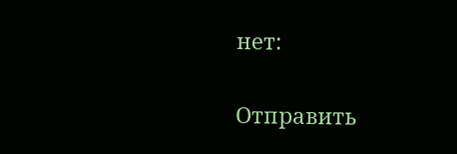нет:

Отправить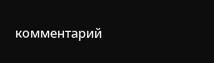комментарий